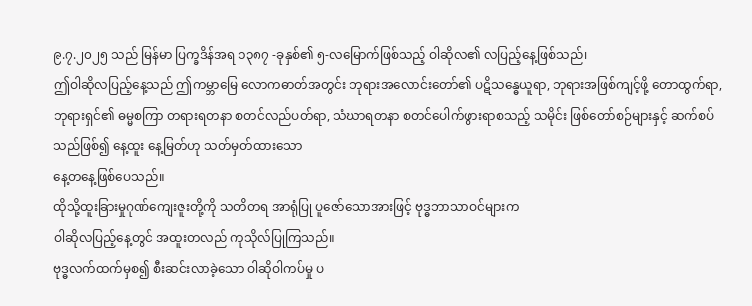၉.၇.၂၀၂၅ သည် မြန်မာ ပြက္ခဒိန်အရ ၁၃၈၇ -ခုနှစ်၏ ၅-လမြောက်ဖြစ်သည့် ဝါဆိုလ၏ လပြည့်နေ့ဖြစ်သည်၊
ဤဝါဆိုလပြည့်နေ့သည် ဤကမ္ဘာမြေ လောကဓာတ်အတွင်း ဘုရားအလောင်းတော်၏ ပဋိသန္ဓေယူရာ, ဘုရားအဖြစ်ကျင့်ဖို့ တောထွက်ရာ, ဘုရားရှင်၏ ဓမ္မစကြာ တရားရတနာ စတင်လည်ပတ်ရာ, သံဃာရတနာ စတင်ပေါက်ဖွားရာစသည့် သမိုင်း ဖြစ်တော်စဉ်များနှင့် ဆက်စပ်သည်ဖြစ်၍ နေ့ထူး နေ့မြတ်ဟု သတ်မှတ်ထားသော
နေ့တနေ့ဖြစ်ပေသည်။
ထိုသို့ထူးခြားမှုဂုဏ်ကျေးဇူးတို့ကို သတိတရ အာရုံပြု ပူဇော်သောအားဖြင့် ဗုဒ္ဓဘာသာဝင်များက
ဝါဆိုလပြည့်နေ့တွင် အထူးတလည် ကုသိုလ်ပြုကြသည်။
ဗုဒ္ဓလက်ထက်မှစ၍ စီးဆင်းလာခဲ့သော ဝါဆိုဝါကပ်မှု ပ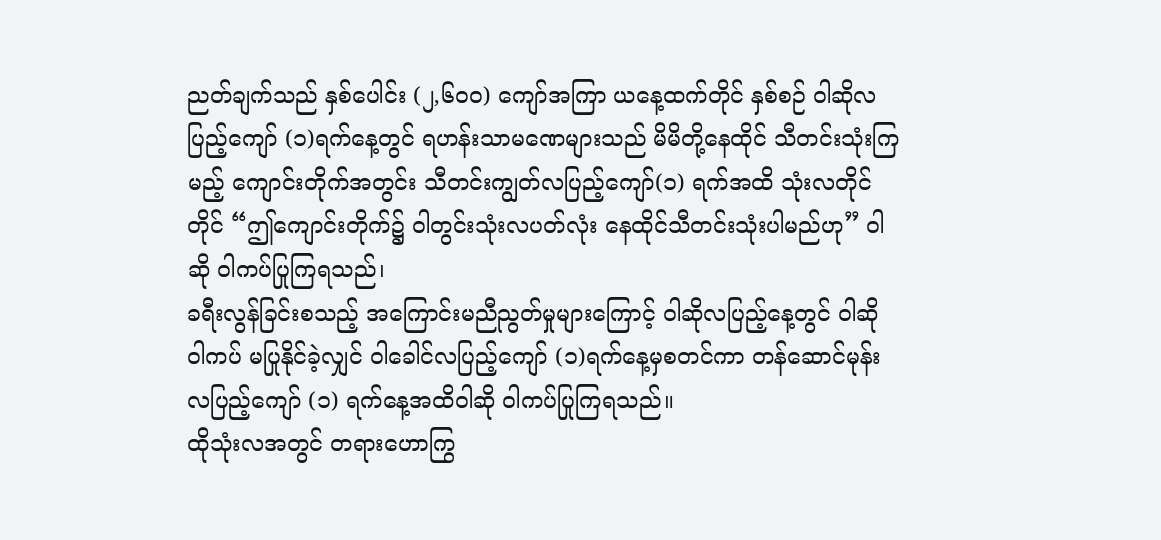ညတ်ချက်သည် နှစ်ပေါင်း (၂,၆၀၀) ကျော်အကြာ ယနေ့ထက်တိုင် နှစ်စဉ် ဝါဆိုလပြည့်ကျော် (၁)ရက်နေ့တွင် ရဟန်းသာမဏေများသည် မိမိတို့နေထိုင် သီတင်းသုံးကြမည့် ကျောင်းတိုက်အတွင်း သီတင်းကျွတ်လပြည့်ကျော်(၁) ရက်အထိ သုံးလတိုင်တိုင် “ဤကျောင်းတိုက်၌ ဝါတွင်းသုံးလပတ်လုံး နေထိုင်သီတင်းသုံးပါမည်ဟု” ဝါဆို ဝါကပ်ပြုကြရသည်၊
ခရီးလွန်ခြင်းစသည့် အကြောင်းမညီညွတ်မှုများကြောင့် ဝါဆိုလပြည့်နေ့တွင် ဝါဆို ဝါကပ် မပြုနိုင်ခဲ့လျှင် ဝါခေါင်လပြည့်ကျော် (၁)ရက်နေ့မှစတင်ကာ တန်ဆောင်မုန်းလပြည့်ကျော် (၁) ရက်နေ့အထိဝါဆို ဝါကပ်ပြုကြရသည်။
ထိုသုံးလအတွင် တရားဟောကြွ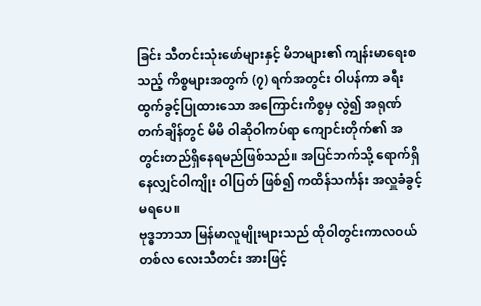ခြင်း သီတင်းသုံးဖော်များနှင့် မိဘများ၏ ကျန်းမာရေးစသည့် ကိစ္စများအတွက် (၇) ရက်အတွင်း ဝါပန်ကာ ခရီးထွက်ခွင့်ပြုထားသော အကြောင်းကိစ္စမှ လွဲ၍ အရုဏ်တက်ချိန်တွင် မိမိ ဝါဆိုဝါကပ်ရာ ကျောင်းတိုက်၏ အတွင်းတည်ရှိနေရမည်ဖြစ်သည်။ အပြင်ဘက်သို့ ရောက်ရှိနေလျှင်ဝါကျိုး ဝါပြတ် ဖြစ်၍ ကထိန်သင်္ကန်း အလှူခံခွင့်မရပေ။
ဗုဒ္ဓဘာသာ မြန်မာလူမျိုးများသည် ထိုဝါတွင်းကာလဝယ် တစ်လ လေးသီတင်း အားဖြင့်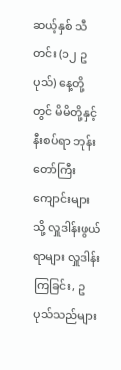ဆယ့်နှစ် သီတင်း (၁၂ ဥပုသ်) နေ့တို့တွင် မိမိတို့နှင့် နီးစပ်ရာ ဘုန်းတော်ကြီးကျောင်းများသို့ လှူဒါန်းဖွယ်ရာများ လှူဒါန်းကြခြင်း, ဥပုသ်သည်များ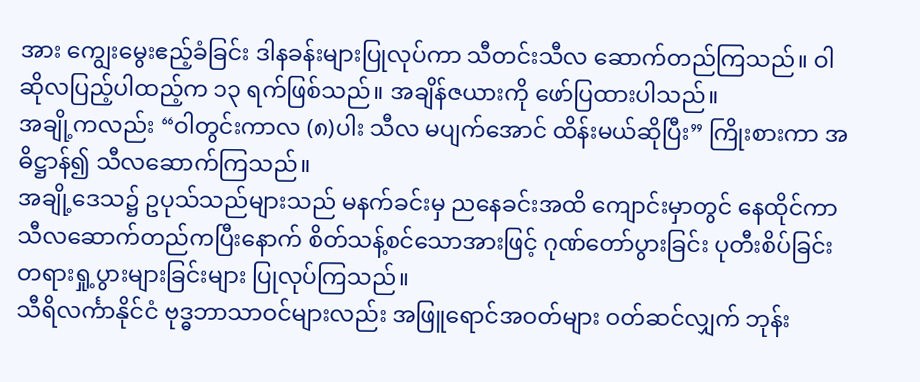အား ကျွေးမွေးဧည့်ခံခြင်း ဒါနခန်းများပြုလုပ်ကာ သီတင်းသီလ ဆောက်တည်ကြသည်။ ဝါဆိုလပြည့်ပါထည့်က ၁၃ ရက်ဖြစ်သည်။ အချိန်ဇယားကို ဖော်ပြထားပါသည်။
အချို့ကလည်း “ဝါတွင်းကာလ (၈)ပါး သီလ မပျက်အောင် ထိန်းမယ်ဆိုပြီး” ကြိုးစားကာ အဓိဋ္ဌာန်၍ သီလဆောက်ကြသည်။
အချို့ဒေသ၌ ဥပုသ်သည်များသည် မနက်ခင်းမှ ညနေခင်းအထိ ကျောင်းမှာတွင် နေထိုင်ကာ သီလဆောက်တည်ကပြီးနောက် စိတ်သန့်စင်သောအားဖြင့် ဂုဏ်တော်ပွားခြင်း ပုတီးစိပ်ခြင်း တရားရှု့ပွားများခြင်းများ ပြုလုပ်ကြသည်။
သီရိလင်္ကာနိုင်ငံ ဗုဒ္ဓဘာသာဝင်များလည်း အဖြူရောင်အဝတ်များ ဝတ်ဆင်လျှက် ဘုန်း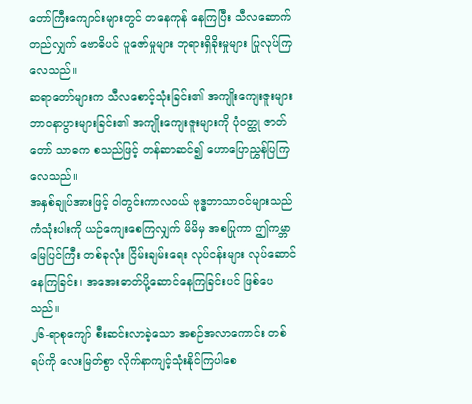တော်ကြီးကျောင်းများတွင် တနေကုန် နေကြပြီး သီလဆောက်တည်လျှက် ဗောဓိပင် ပူဇော်မှုများ ဘုရားရှိခိုးမှုများ ပြုလုပ်ကြလေသည်။
ဆရာတော်များက သီလစောင့်သုံးခြင်း၏ အကျိုးကျေးဇူးများ ဘာဝနာပွားများခြင်း၏ အကျိုးကျေးဇူးများကို ပုံဝတ္ထု ဇာတ်တော် သာဓက စသည်ဖြင့် တန်ဆာဆင်၍ ဟောပြောညွှန်ပြကြလေသည်။
အနှစ်ချုပ်အားဖြင့် ဝါတွင်းကာလဝယ် ဗုဒ္ဓဘာသာဝင်များသည် ကံသုံးပါးကို ယဉ်ကျေးစေကြလျှက် မိမိမှ အစပြုကာ ဤကမ္ဘာမြေပြင်ကြီး တစ်ခုလုံး ငြိမ်းချမ်းရေး လုပ်ငန်းများ လုပ်ဆောင်နေကြခြင်း၊ အအေးဓာတ်ပို့ဆောင်နေကြခြင်းပင် ဖြစ်ပေသည်။
၂၆-ရာစုကျော် စီးဆင်းလာခဲ့သော အစဉ်အလာကောင်း တစ်ရပ်ကို လေးမြတ်စွာ လိုက်နာကျင့်သုံးနိုင်ကြပါစေ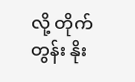လို့ တိုက်တွန်း နိုး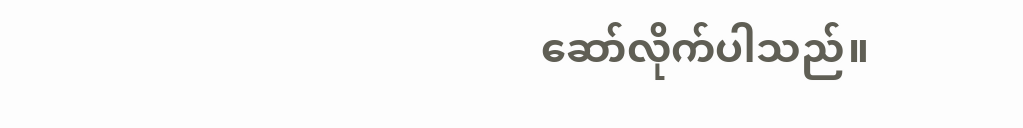ဆော်လိုက်ပါသည်။